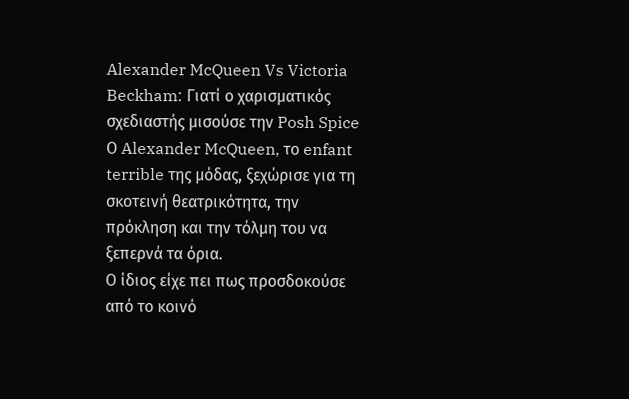Alexander McQueen Vs Victoria Beckham: Γιατί ο χαρισματικός σχεδιαστής μισούσε την Posh Spice
Ο Alexander McQueen, το enfant terrible της μόδας, ξεχώρισε για τη σκοτεινή θεατρικότητα, την πρόκληση και την τόλμη του να ξεπερνά τα όρια.
Ο ίδιος είχε πει πως προσδοκούσε από το κοινό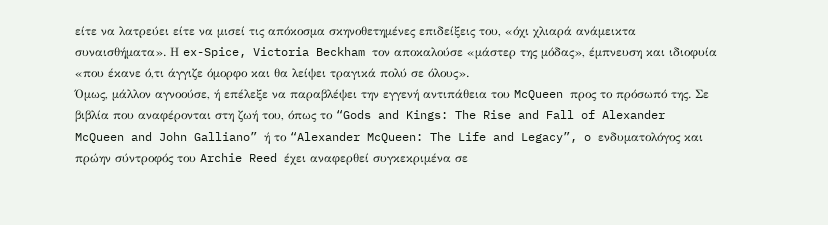είτε να λατρεύει είτε να μισεί τις απόκοσμα σκηνοθετημένες επιδείξεις του, «όχι χλιαρά ανάμεικτα συναισθήματα». Η ex-Spice, Victoria Beckham τον αποκαλούσε «μάστερ της μόδας», έμπνευση και ιδιοφυία «που έκανε ό,τι άγγιζε όμορφο και θα λείψει τραγικά πολύ σε όλους».
Όμως, μάλλον αγνοούσε, ή επέλεξε να παραβλέψει την εγγενή αντιπάθεια του McQueen προς το πρόσωπό της. Σε βιβλία που αναφέρονται στη ζωή του, όπως το “Gods and Kings: The Rise and Fall of Alexander McQueen and John Galliano” ή το “Alexander McQueen: The Life and Legacy”, o ενδυματολόγος και πρώην σύντροφός του Archie Reed έχει αναφερθεί συγκεκριμένα σε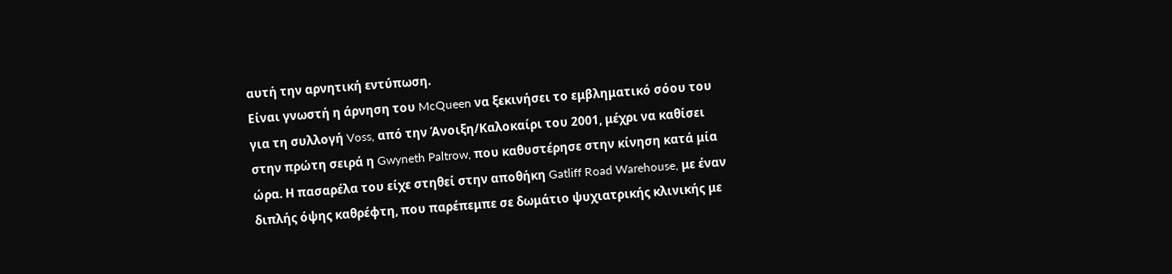αυτή την αρνητική εντύπωση.
Είναι γνωστή η άρνηση του McQueen να ξεκινήσει το εμβληματικό σόου του για τη συλλογή Voss, από την Άνοιξη/Καλοκαίρι του 2001, μέχρι να καθίσει στην πρώτη σειρά η Gwyneth Paltrow, που καθυστέρησε στην κίνηση κατά μία ώρα. Η πασαρέλα του είχε στηθεί στην αποθήκη Gatliff Road Warehouse, με έναν διπλής όψης καθρέφτη, που παρέπεμπε σε δωμάτιο ψυχιατρικής κλινικής με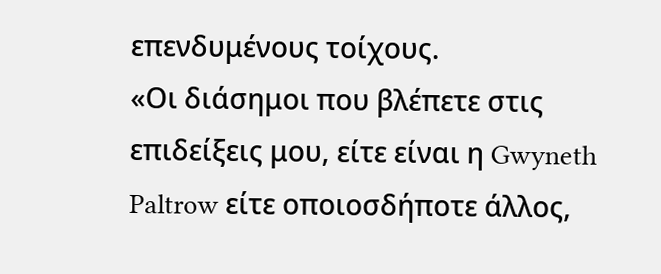επενδυμένους τοίχους.
«Οι διάσημοι που βλέπετε στις επιδείξεις μου, είτε είναι η Gwyneth Paltrow είτε οποιοσδήποτε άλλος,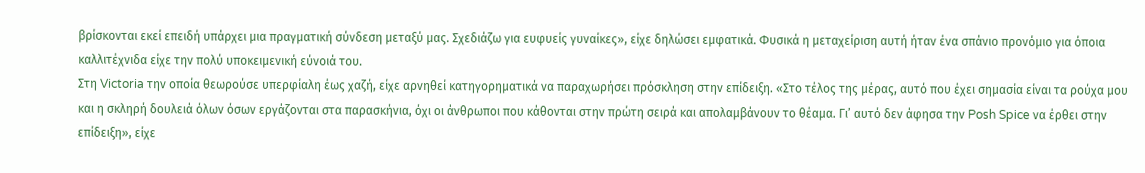βρίσκονται εκεί επειδή υπάρχει μια πραγματική σύνδεση μεταξύ μας. Σχεδιάζω για ευφυείς γυναίκες», είχε δηλώσει εμφατικά. Φυσικά η μεταχείριση αυτή ήταν ένα σπάνιο προνόμιο για όποια καλλιτέχνιδα είχε την πολύ υποκειμενική εύνοιά του.
Στη Victoria την οποία θεωρούσε υπερφίαλη έως χαζή, είχε αρνηθεί κατηγορηματικά να παραχωρήσει πρόσκληση στην επίδειξη. «Στο τέλος της μέρας, αυτό που έχει σημασία είναι τα ρούχα μου και η σκληρή δουλειά όλων όσων εργάζονται στα παρασκήνια, όχι οι άνθρωποι που κάθονται στην πρώτη σειρά και απολαμβάνουν το θέαμα. Γι’ αυτό δεν άφησα την Posh Spice να έρθει στην επίδειξη», είχε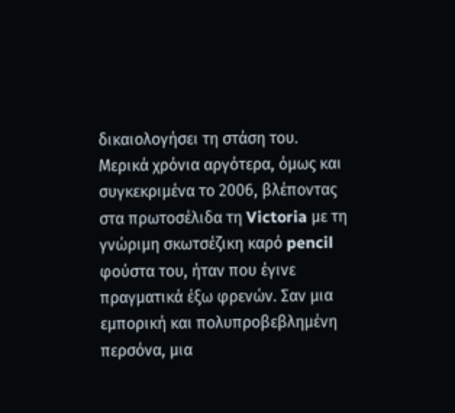δικαιολογήσει τη στάση του.
Μερικά χρόνια αργότερα, όμως και συγκεκριμένα το 2006, βλέποντας στα πρωτοσέλιδα τη Victoria με τη γνώριμη σκωτσέζικη καρό pencil φούστα του, ήταν που έγινε πραγματικά έξω φρενών. Σαν μια εμπορική και πολυπροβεβλημένη περσόνα, μια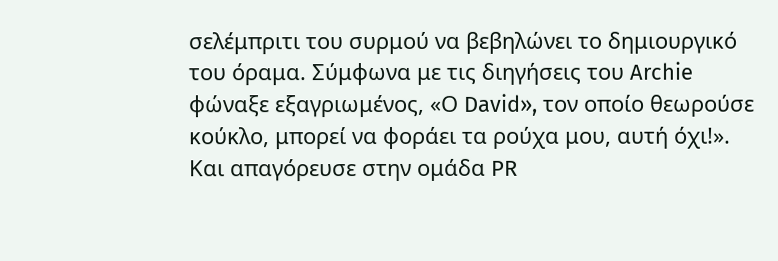σελέμπριτι του συρμού να βεβηλώνει το δημιουργικό του όραμα. Σύμφωνα με τις διηγήσεις του Archie φώναξε εξαγριωμένος, «Ο David», τον οποίο θεωρούσε κούκλο, μπορεί να φοράει τα ρούχα μου, αυτή όχι!». Και απαγόρευσε στην ομάδα PR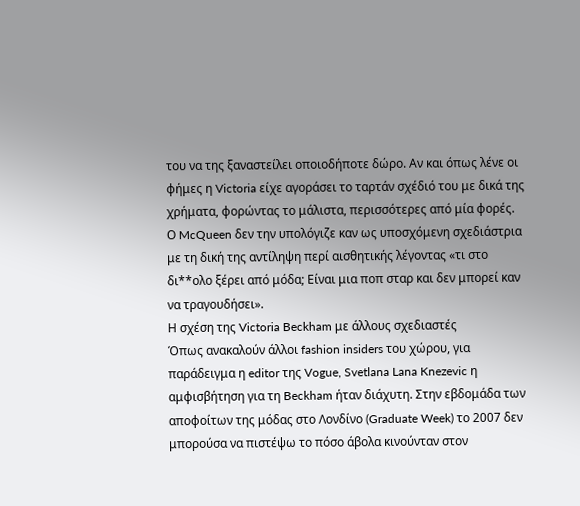του να της ξαναστείλει οποιοδήποτε δώρο. Αν και όπως λένε οι φήμες η Victoria είχε αγοράσει το ταρτάν σχέδιό του με δικά της χρήματα, φορώντας το μάλιστα, περισσότερες από μία φορές.
Ο McQueen δεν την υπολόγιζε καν ως υποσχόμενη σχεδιάστρια με τη δική της αντίληψη περί αισθητικής λέγοντας «τι στο δι**ολο ξέρει από μόδα; Είναι μια ποπ σταρ και δεν μπορεί καν να τραγουδήσει».
Η σχέση της Victoria Beckham με άλλους σχεδιαστές
Όπως ανακαλούν άλλοι fashion insiders του χώρου, για παράδειγμα η editor της Vogue, Svetlana Lana Knezevic η αμφισβήτηση για τη Beckham ήταν διάχυτη. Στην εβδομάδα των αποφοίτων της μόδας στο Λονδίνο (Graduate Week) το 2007 δεν μπορούσα να πιστέψω το πόσο άβολα κινούνταν στον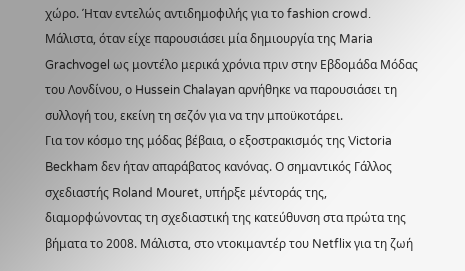χώρο. Ήταν εντελώς αντιδημοφιλής για το fashion crowd. Μάλιστα, όταν είχε παρουσιάσει μία δημιουργία της Maria Grachvogel ως μοντέλο μερικά χρόνια πριν στην Εβδομάδα Μόδας του Λονδίνου, ο Hussein Chalayan αρνήθηκε να παρουσιάσει τη συλλογή του, εκείνη τη σεζόν για να την μποϋκοτάρει.
Για τον κόσμο της μόδας βέβαια, ο εξοστρακισμός της Victoria Beckham δεν ήταν απαράβατος κανόνας. Ο σημαντικός Γάλλος σχεδιαστής Roland Mouret, υπήρξε μέντοράς της, διαμορφώνοντας τη σχεδιαστική της κατεύθυνση στα πρώτα της βήματα το 2008. Μάλιστα, στο ντοκιμαντέρ του Netflix για τη ζωή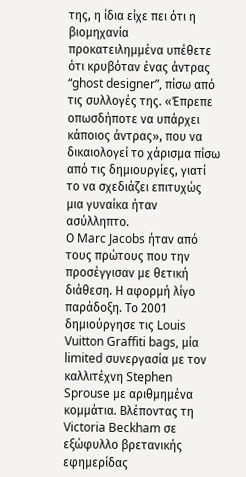της, η ίδια είχε πει ότι η βιομηχανία προκατειλημμένα υπέθετε ότι κρυβόταν ένας άντρας “ghost designer”, πίσω από τις συλλογές της. «Έπρεπε οπωσδήποτε να υπάρχει κάποιος άντρας», που να δικαιολογεί το χάρισμα πίσω από τις δημιουργίες, γιατί το να σχεδιάζει επιτυχώς μια γυναίκα ήταν ασύλληπτο.
Ο Marc Jacobs ήταν από τους πρώτους που την προσέγγισαν με θετική διάθεση. Η αφορμή λίγο παράδοξη. Το 2001 δημιούργησε τις Louis Vuitton Graffiti bags, μία limited συνεργασία με τον καλλιτέχνη Stephen Sprouse με αριθμημένα κομμάτια. Βλέποντας τη Victoria Beckham σε εξώφυλλο βρετανικής εφημερίδας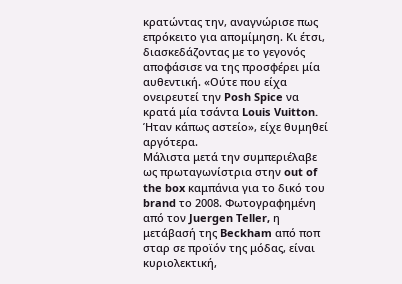κρατώντας την, αναγνώρισε πως επρόκειτο για απομίμηση. Κι έτσι, διασκεδάζοντας με το γεγονός αποφάσισε να της προσφέρει μία αυθεντική. «Ούτε που είχα ονειρευτεί την Posh Spice να κρατά μία τσάντα Louis Vuitton. Ήταν κάπως αστείο», είχε θυμηθεί αργότερα.
Μάλιστα μετά την συμπεριέλαβε ως πρωταγωνίστρια στην out of the box καμπάνια για το δικό του brand το 2008. Φωτογραφημένη από τον Juergen Teller, η μετάβασή της Beckham από ποπ σταρ σε προϊόν της μόδας, είναι κυριολεκτική,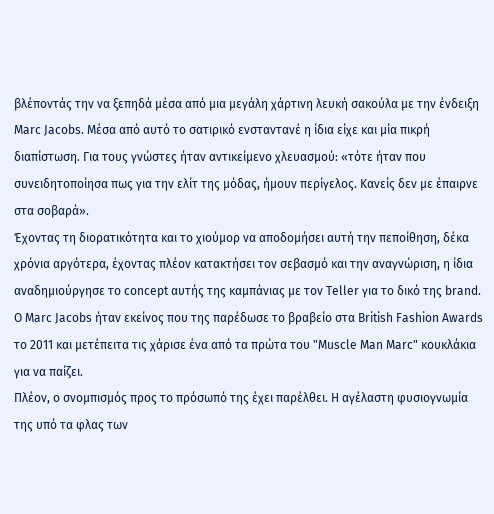βλέποντάς την να ξεπηδά μέσα από μια μεγάλη χάρτινη λευκή σακούλα με την ένδειξη Marc Jacobs. Μέσα από αυτό το σατιρικό ενσταντανέ η ίδια είχε και μία πικρή διαπίστωση. Για τους γνώστες ήταν αντικείμενο χλευασμού: «τότε ήταν που συνειδητοποίησα πως για την ελίτ της μόδας, ήμουν περίγελος. Κανείς δεν με έπαιρνε στα σοβαρά».
Έχοντας τη διορατικότητα και το χιούμορ να αποδομήσει αυτή την πεποίθηση, δέκα χρόνια αργότερα, έχοντας πλέον κατακτήσει τον σεβασμό και την αναγνώριση, η ίδια αναδημιούργησε το concept αυτής της καμπάνιας με τον Teller για το δικό της brand. Ο Marc Jacobs ήταν εκείνος που της παρέδωσε το βραβείο στα British Fashion Awards το 2011 και μετέπειτα τις χάρισε ένα από τα πρώτα του "Muscle Man Marc" κουκλάκια για να παίζει.
Πλέον, ο σνομπισμός προς το πρόσωπό της έχει παρέλθει. Η αγέλαστη φυσιογνωμία της υπό τα φλας των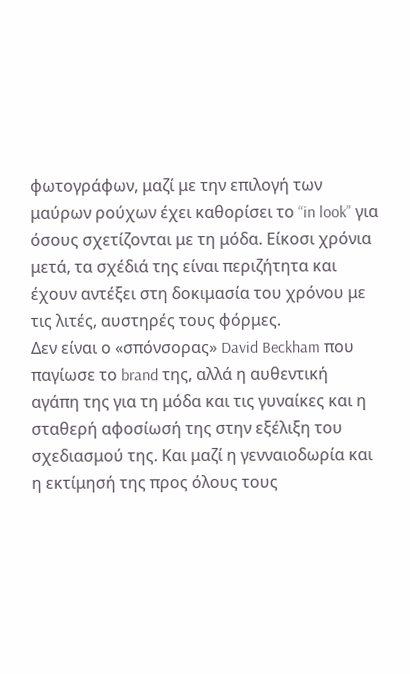φωτογράφων, μαζί με την επιλογή των μαύρων ρούχων έχει καθορίσει το “in look” για όσους σχετίζονται με τη μόδα. Είκοσι χρόνια μετά, τα σχέδιά της είναι περιζήτητα και έχουν αντέξει στη δοκιμασία του χρόνου με τις λιτές, αυστηρές τους φόρμες.
Δεν είναι ο «σπόνσορας» David Beckham που παγίωσε το brand της, αλλά η αυθεντική αγάπη της για τη μόδα και τις γυναίκες και η σταθερή αφοσίωσή της στην εξέλιξη του σχεδιασμού της. Και μαζί η γενναιοδωρία και η εκτίμησή της προς όλους τους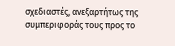σχεδιαστές, ανεξαρτήτως της συμπεριφοράς τους προς το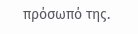πρόσωπό της.